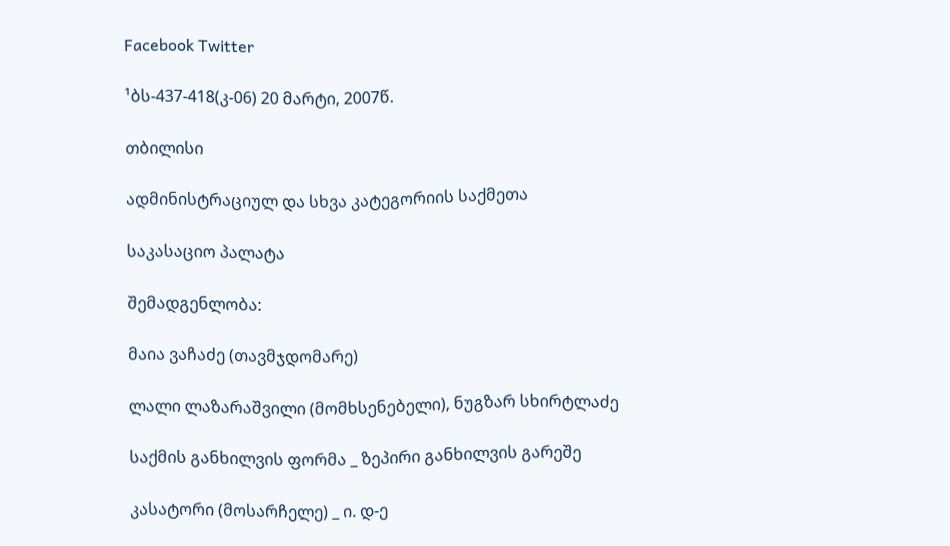Facebook Twitter

¹ბს-437-418(კ-06) 20 მარტი, 2007წ.

თბილისი

ადმინისტრაციულ და სხვა კატეგორიის საქმეთა

საკასაციო პალატა

შემადგენლობა:

მაია ვაჩაძე (თავმჯდომარე)

ლალი ლაზარაშვილი (მომხსენებელი), ნუგზარ სხირტლაძე

საქმის განხილვის ფორმა _ ზეპირი განხილვის გარეშე

კასატორი (მოსარჩელე) _ ი. დ-ე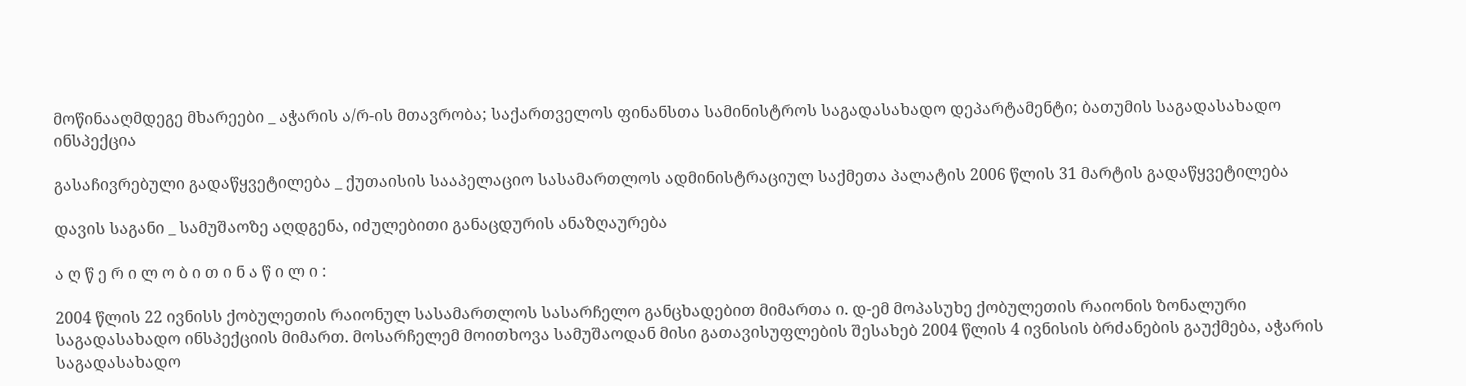მოწინააღმდეგე მხარეები _ აჭარის ა/რ-ის მთავრობა; საქართველოს ფინანსთა სამინისტროს საგადასახადო დეპარტამენტი; ბათუმის საგადასახადო ინსპექცია

გასაჩივრებული გადაწყვეტილება _ ქუთაისის სააპელაციო სასამართლოს ადმინისტრაციულ საქმეთა პალატის 2006 წლის 31 მარტის გადაწყვეტილება

დავის საგანი _ სამუშაოზე აღდგენა, იძულებითი განაცდურის ანაზღაურება

ა ღ წ ე რ ი ლ ო ბ ი თ ი ნ ა წ ი ლ ი :

2004 წლის 22 ივნისს ქობულეთის რაიონულ სასამართლოს სასარჩელო განცხადებით მიმართა ი. დ-ემ მოპასუხე ქობულეთის რაიონის ზონალური საგადასახადო ინსპექციის მიმართ. მოსარჩელემ მოითხოვა სამუშაოდან მისი გათავისუფლების შესახებ 2004 წლის 4 ივნისის ბრძანების გაუქმება, აჭარის საგადასახადო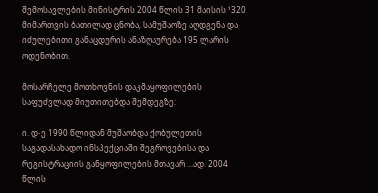შემოსავლების მინისტრის 2004 წლის 31 მაისის ¹320 მიმართვის ბათილად ცნობა, სამუშაოზე აღდგენა და იძულებითი განაცდურის ანაზღაურება 195 ლარის ოდენობით.

მოსარჩელე მოთხოვნის დაკმაყოფილების საფუძვლად მიუთითებდა შემდეგზე:

ი. დ-ე 1990 წლიდან მუშაობდა ქობულეთის საგადასახადო ინსპექციაში შეგროვებისა და რეგისტრაციის განყოფილების მთავარ ...ად. 2004 წლის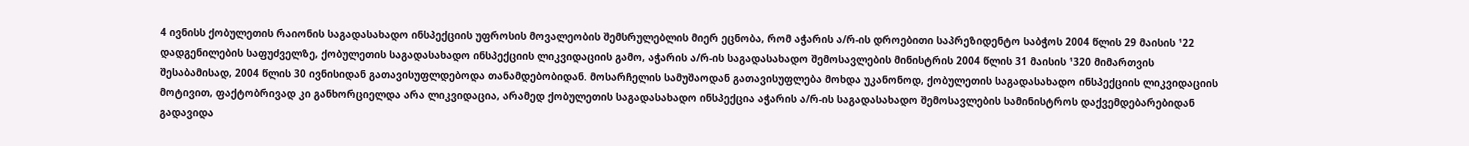4 ივნისს ქობულეთის რაიონის საგადასახადო ინსპექციის უფროსის მოვალეობის შემსრულებლის მიერ ეცნობა, რომ აჭარის ა/რ-ის დროებითი საპრეზიდენტო საბჭოს 2004 წლის 29 მაისის ¹22 დადგენილების საფუძველზე, ქობულეთის საგადასახადო ინსპექციის ლიკვიდაციის გამო, აჭარის ა/რ-ის საგადასახადო შემოსავლების მინისტრის 2004 წლის 31 მაისის ¹320 მიმართვის შესაბამისად, 2004 წლის 30 ივნისიდან გათავისუფლდებოდა თანამდებობიდან. მოსარჩელის სამუშაოდან გათავისუფლება მოხდა უკანონოდ, ქობულეთის საგადასახადო ინსპექციის ლიკვიდაციის მოტივით, ფაქტობრივად კი განხორციელდა არა ლიკვიდაცია, არამედ ქობულეთის საგადასახადო ინსპექცია აჭარის ა/რ-ის საგადასახადო შემოსავლების სამინისტროს დაქვემდებარებიდან გადავიდა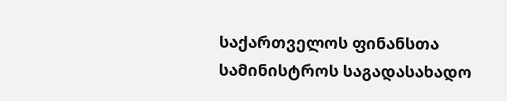საქართველოს ფინანსთა სამინისტროს საგადასახადო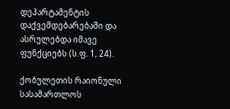დეპარტამენტის დაქვემდებარებაში და ასრულებდა იმავე ფუნქციებს (ს.ფ. 1, 24).

ქობულეთის რაიონული სასამართლოს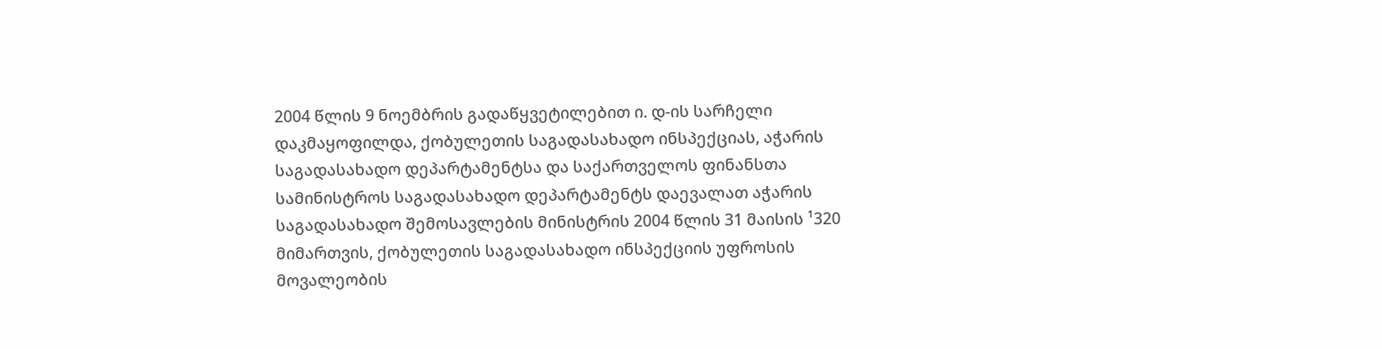2004 წლის 9 ნოემბრის გადაწყვეტილებით ი. დ-ის სარჩელი დაკმაყოფილდა, ქობულეთის საგადასახადო ინსპექციას, აჭარის საგადასახადო დეპარტამენტსა და საქართველოს ფინანსთა სამინისტროს საგადასახადო დეპარტამენტს დაევალათ აჭარის საგადასახადო შემოსავლების მინისტრის 2004 წლის 31 მაისის ¹320 მიმართვის, ქობულეთის საგადასახადო ინსპექციის უფროსის მოვალეობის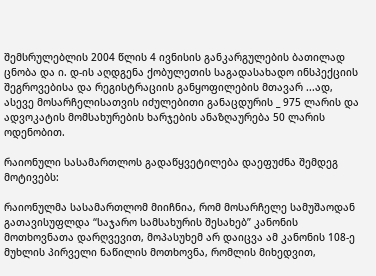შემსრულებლის 2004 წლის 4 ივნისის განკარგულების ბათილად ცნობა და ი. დ-ის აღდგენა ქობულეთის საგადასახადო ინსპექციის შეგროვებისა და რეგისტრაციის განყოფილების მთავარ ...ად, ასევე მოსარჩელისათვის იძულებითი განაცდურის _ 975 ლარის და ადვოკატის მომსახურების ხარჯების ანაზღაურება 50 ლარის ოდენობით.

რაიონული სასამართლოს გადაწყვეტილება დაეფუძნა შემდეგ მოტივებს:

რაიონულმა სასამართლომ მიიჩნია, რომ მოსარჩელე სამუშაოდან გათავისუფლდა “საჯარო სამსახურის შესახებ” კანონის მოთხოვნათა დარღვევით, მოპასუხემ არ დაიცვა ამ კანონის 108-ე მუხლის პირველი ნაწილის მოთხოვნა, რომლის მიხედვით,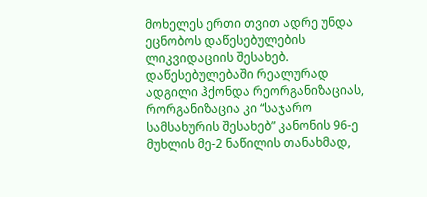მოხელეს ერთი თვით ადრე უნდა ეცნობოს დაწესებულების ლიკვიდაციის შესახებ. დაწესებულებაში რეალურად ადგილი ჰქონდა რეორგანიზაციას, რორგანიზაცია კი “საჯარო სამსახურის შესახებ” კანონის 96-ე მუხლის მე-2 ნაწილის თანახმად,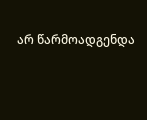არ წარმოადგენდა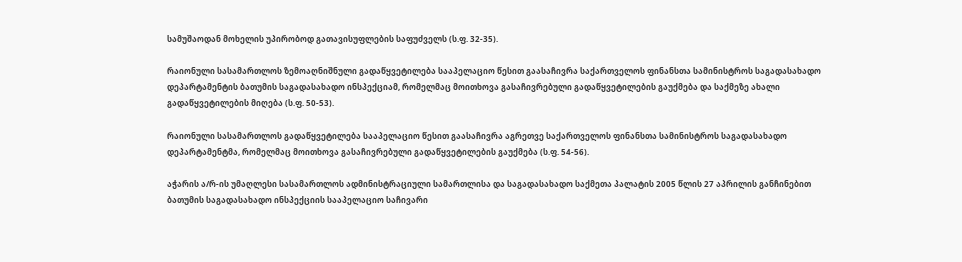სამუშაოდან მოხელის უპირობოდ გათავისუფლების საფუძველს (ს.ფ. 32-35).

რაიონული სასამართლოს ზემოაღნიშნული გადაწყვეტილება სააპელაციო წესით გაასაჩივრა საქართველოს ფინანსთა სამინისტროს საგადასახადო დეპარტამენტის ბათუმის საგადასახადო ინსპექციამ, რომელმაც მოითხოვა გასაჩივრებული გადაწყვეტილების გაუქმება და საქმეზე ახალი გადაწყვეტილების მიღება (ს.ფ. 50-53).

რაიონული სასამართლოს გადაწყვეტილება სააპელაციო წესით გაასაჩივრა აგრეთვე საქართველოს ფინანსთა სამინისტროს საგადასახადო დეპარტამენტმა, რომელმაც მოითხოვა გასაჩივრებული გადაწყვეტილების გაუქმება (ს.ფ. 54-56).

აჭარის ა/რ-ის უმაღლესი სასამართლოს ადმინისტრაციული სამართლისა და საგადასახადო საქმეთა პალატის 2005 წლის 27 აპრილის განჩინებით ბათუმის საგადასახადო ინსპექციის სააპელაციო საჩივარი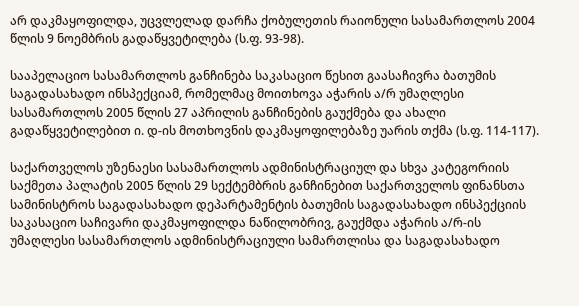არ დაკმაყოფილდა, უცვლელად დარჩა ქობულეთის რაიონული სასამართლოს 2004 წლის 9 ნოემბრის გადაწყვეტილება (ს.ფ. 93-98).

სააპელაციო სასამართლოს განჩინება საკასაციო წესით გაასაჩივრა ბათუმის საგადასახადო ინსპექციამ, რომელმაც მოითხოვა აჭარის ა/რ უმაღლესი სასამართლოს 2005 წლის 27 აპრილის განჩინების გაუქმება და ახალი გადაწყვეტილებით ი. დ-ის მოთხოვნის დაკმაყოფილებაზე უარის თქმა (ს.ფ. 114-117).

საქართველოს უზენაესი სასამართლოს ადმინისტრაციულ და სხვა კატეგორიის საქმეთა პალატის 2005 წლის 29 სექტემბრის განჩინებით საქართველოს ფინანსთა სამინისტროს საგადასახადო დეპარტამენტის ბათუმის საგადასახადო ინსპექციის საკასაციო საჩივარი დაკმაყოფილდა ნაწილობრივ, გაუქმდა აჭარის ა/რ-ის უმაღლესი სასამართლოს ადმინისტრაციული სამართლისა და საგადასახადო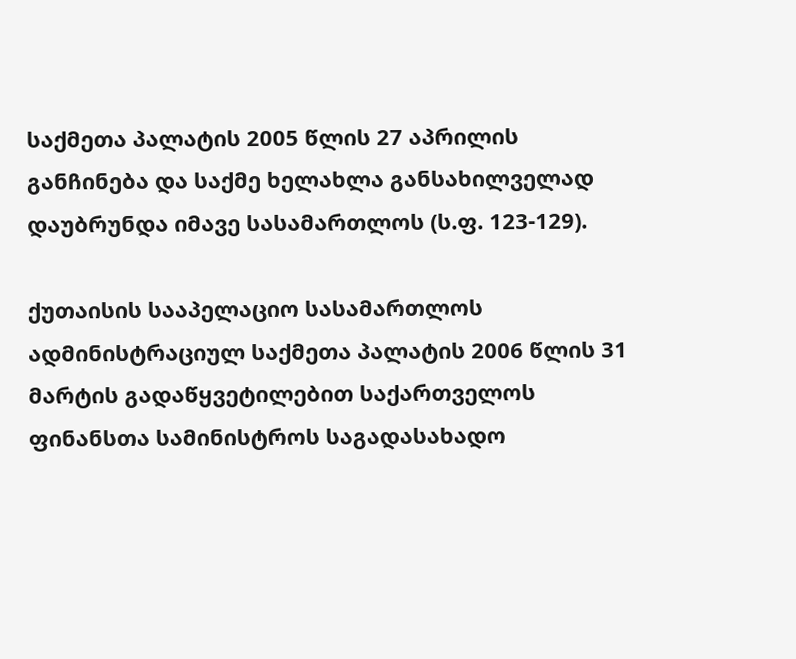საქმეთა პალატის 2005 წლის 27 აპრილის განჩინება და საქმე ხელახლა განსახილველად დაუბრუნდა იმავე სასამართლოს (ს.ფ. 123-129).

ქუთაისის სააპელაციო სასამართლოს ადმინისტრაციულ საქმეთა პალატის 2006 წლის 31 მარტის გადაწყვეტილებით საქართველოს ფინანსთა სამინისტროს საგადასახადო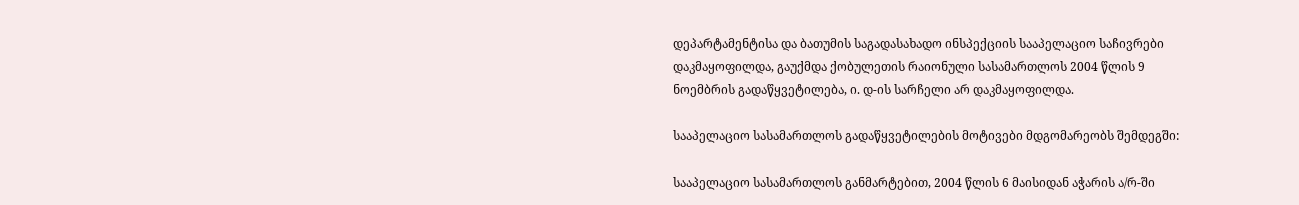დეპარტამენტისა და ბათუმის საგადასახადო ინსპექციის სააპელაციო საჩივრები დაკმაყოფილდა, გაუქმდა ქობულეთის რაიონული სასამართლოს 2004 წლის 9 ნოემბრის გადაწყვეტილება, ი. დ-ის სარჩელი არ დაკმაყოფილდა.

სააპელაციო სასამართლოს გადაწყვეტილების მოტივები მდგომარეობს შემდეგში:

სააპელაციო სასამართლოს განმარტებით, 2004 წლის 6 მაისიდან აჭარის ა/რ-ში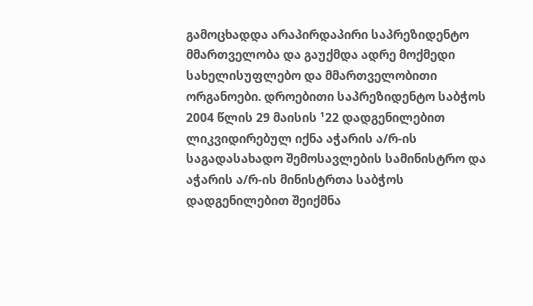გამოცხადდა არაპირდაპირი საპრეზიდენტო მმართველობა და გაუქმდა ადრე მოქმედი სახელისუფლებო და მმართველობითი ორგანოები. დროებითი საპრეზიდენტო საბჭოს 2004 წლის 29 მაისის ¹22 დადგენილებით ლიკვიდირებულ იქნა აჭარის ა/რ-ის საგადასახადო შემოსავლების სამინისტრო და აჭარის ა/რ-ის მინისტრთა საბჭოს დადგენილებით შეიქმნა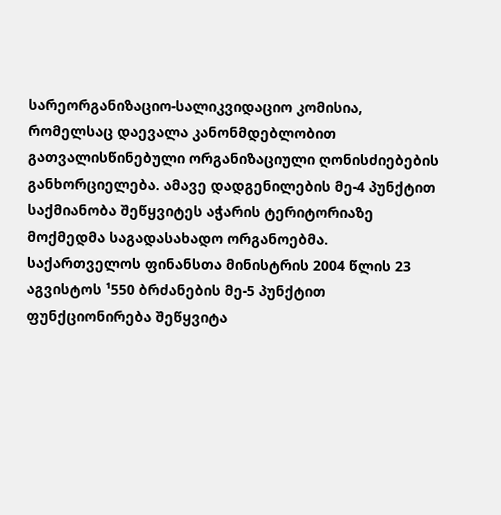სარეორგანიზაციო-სალიკვიდაციო კომისია, რომელსაც დაევალა კანონმდებლობით გათვალისწინებული ორგანიზაციული ღონისძიებების განხორციელება. ამავე დადგენილების მე-4 პუნქტით საქმიანობა შეწყვიტეს აჭარის ტერიტორიაზე მოქმედმა საგადასახადო ორგანოებმა. საქართველოს ფინანსთა მინისტრის 2004 წლის 23 აგვისტოს ¹550 ბრძანების მე-5 პუნქტით ფუნქციონირება შეწყვიტა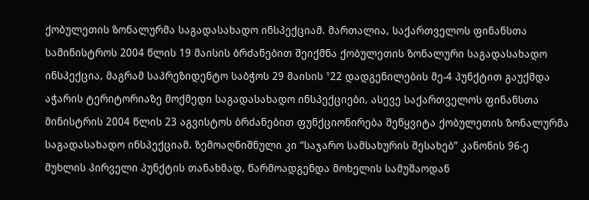ქობულეთის ზონალურმა საგადასახადო ინსპექციამ. მართალია, საქართველოს ფინანსთა სამინისტროს 2004 წლის 19 მაისის ბრძანებით შეიქმნა ქობულეთის ზონალური საგადასახადო ინსპექცია, მაგრამ საპრეზიდენტო საბჭოს 29 მაისის ¹22 დადგენილების მე-4 პუნქტით გაუქმდა აჭარის ტერიტორიაზე მოქმედი საგადასახადო ინსპექციები, ასევე საქართველოს ფინანსთა მინისტრის 2004 წლის 23 აგვისტოს ბრძანებით ფუნქციონირება შეწყვიტა ქობულეთის ზონალურმა საგადასახადო ინსპექციამ. ზემოაღნიშნული კი “საჯარო სამსახურის შესახებ” კანონის 96-ე მუხლის პირველი პუნქტის თანახმად, წარმოადგენდა მოხელის სამუშაოდან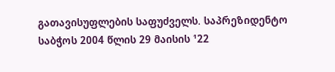გათავისუფლების საფუძველს. საპრეზიდენტო საბჭოს 2004 წლის 29 მაისის ¹22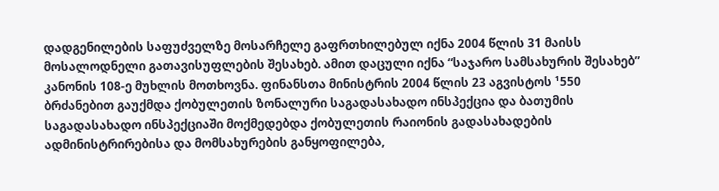დადგენილების საფუძველზე მოსარჩელე გაფრთხილებულ იქნა 2004 წლის 31 მაისს მოსალოდნელი გათავისუფლების შესახებ. ამით დაცული იქნა “საჯარო სამსახურის შესახებ” კანონის 108-ე მუხლის მოთხოვნა. ფინანსთა მინისტრის 2004 წლის 23 აგვისტოს ¹550 ბრძანებით გაუქმდა ქობულეთის ზონალური საგადასახადო ინსპექცია და ბათუმის საგადასახადო ინსპექციაში მოქმედებდა ქობულეთის რაიონის გადასახადების ადმინისტრირებისა და მომსახურების განყოფილება,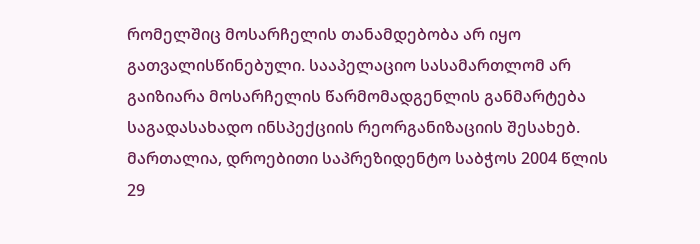რომელშიც მოსარჩელის თანამდებობა არ იყო გათვალისწინებული. სააპელაციო სასამართლომ არ გაიზიარა მოსარჩელის წარმომადგენლის განმარტება საგადასახადო ინსპექციის რეორგანიზაციის შესახებ. მართალია, დროებითი საპრეზიდენტო საბჭოს 2004 წლის 29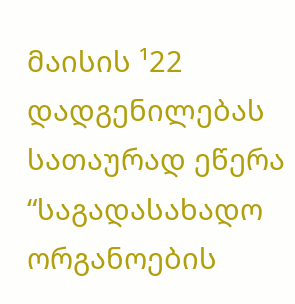მაისის ¹22 დადგენილებას სათაურად ეწერა “საგადასახადო ორგანოების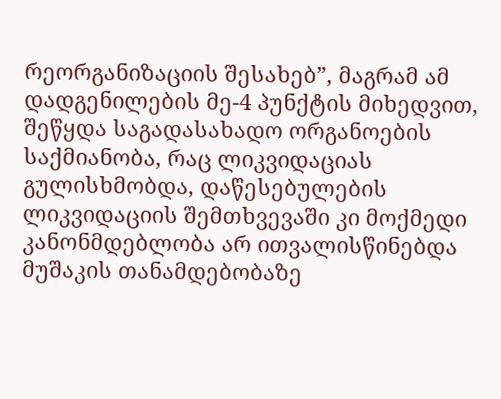რეორგანიზაციის შესახებ”, მაგრამ ამ დადგენილების მე-4 პუნქტის მიხედვით, შეწყდა საგადასახადო ორგანოების საქმიანობა, რაც ლიკვიდაციას გულისხმობდა, დაწესებულების ლიკვიდაციის შემთხვევაში კი მოქმედი კანონმდებლობა არ ითვალისწინებდა მუშაკის თანამდებობაზე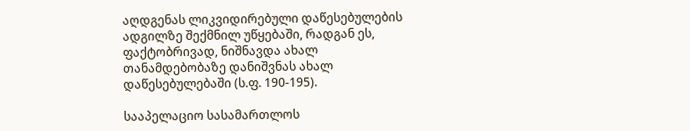აღდგენას ლიკვიდირებული დაწესებულების ადგილზე შექმნილ უწყებაში, რადგან ეს, ფაქტობრივად, ნიშნავდა ახალ თანამდებობაზე დანიშვნას ახალ დაწესებულებაში (ს.ფ. 190-195).

სააპელაციო სასამართლოს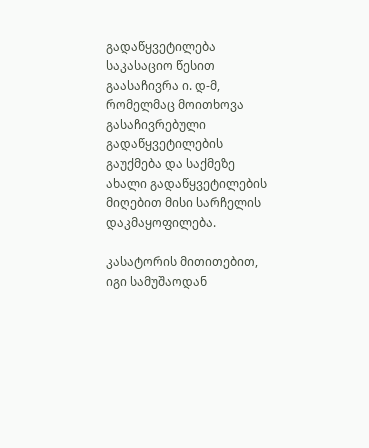გადაწყვეტილება საკასაციო წესით გაასაჩივრა ი. დ-მ, რომელმაც მოითხოვა გასაჩივრებული გადაწყვეტილების გაუქმება და საქმეზე ახალი გადაწყვეტილების მიღებით მისი სარჩელის დაკმაყოფილება.

კასატორის მითითებით, იგი სამუშაოდან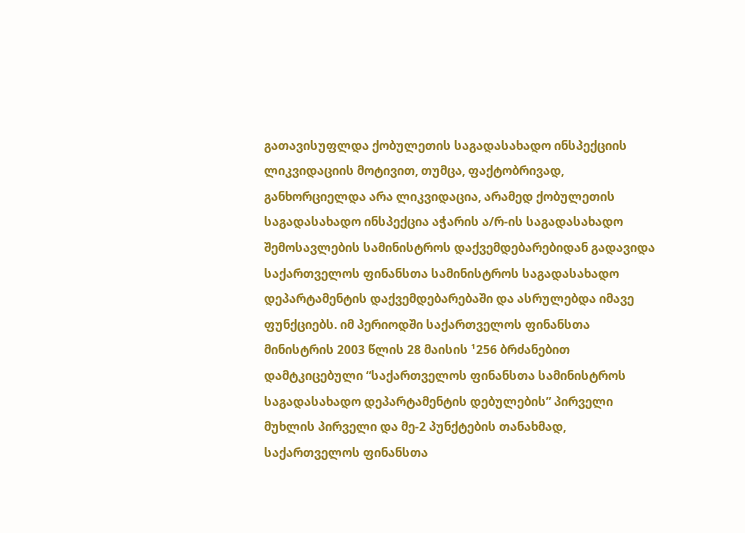გათავისუფლდა ქობულეთის საგადასახადო ინსპექციის ლიკვიდაციის მოტივით, თუმცა, ფაქტობრივად, განხორციელდა არა ლიკვიდაცია, არამედ ქობულეთის საგადასახადო ინსპექცია აჭარის ა/რ-ის საგადასახადო შემოსავლების სამინისტროს დაქვემდებარებიდან გადავიდა საქართველოს ფინანსთა სამინისტროს საგადასახადო დეპარტამენტის დაქვემდებარებაში და ასრულებდა იმავე ფუნქციებს. იმ პერიოდში საქართველოს ფინანსთა მინისტრის 2003 წლის 28 მაისის ¹256 ბრძანებით დამტკიცებული “საქართველოს ფინანსთა სამინისტროს საგადასახადო დეპარტამენტის დებულების” პირველი მუხლის პირველი და მე-2 პუნქტების თანახმად, საქართველოს ფინანსთა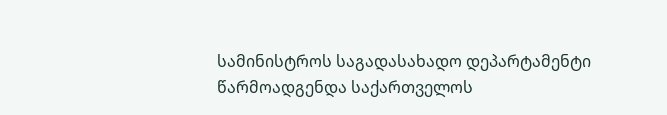სამინისტროს საგადასახადო დეპარტამენტი წარმოადგენდა საქართველოს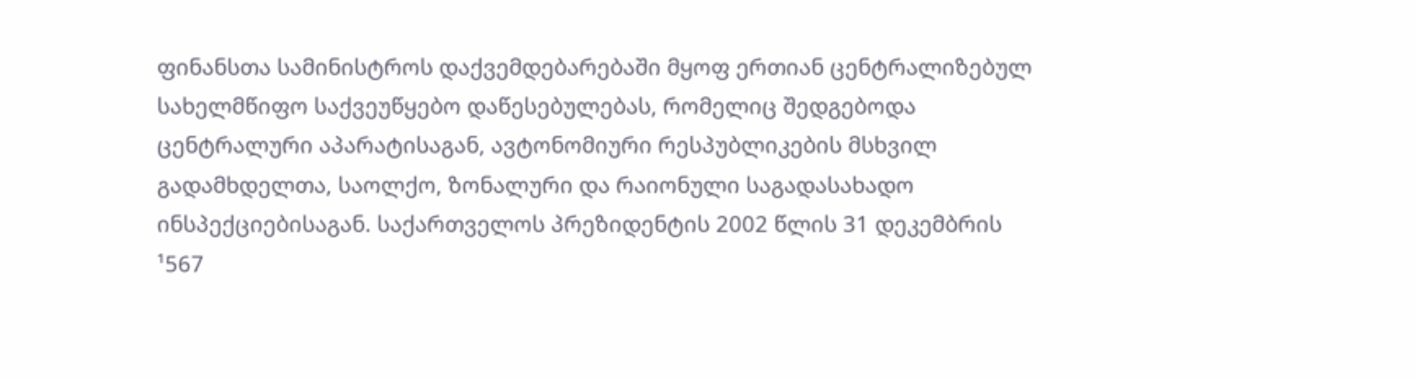ფინანსთა სამინისტროს დაქვემდებარებაში მყოფ ერთიან ცენტრალიზებულ სახელმწიფო საქვეუწყებო დაწესებულებას, რომელიც შედგებოდა ცენტრალური აპარატისაგან, ავტონომიური რესპუბლიკების მსხვილ გადამხდელთა, საოლქო, ზონალური და რაიონული საგადასახადო ინსპექციებისაგან. საქართველოს პრეზიდენტის 2002 წლის 31 დეკემბრის ¹567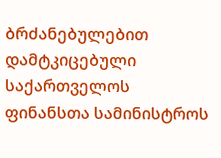ბრძანებულებით დამტკიცებული საქართველოს ფინანსთა სამინისტროს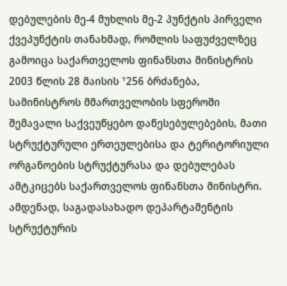დებულების მე-4 მუხლის მე-2 პუნქტის პირველი ქვეპუნქტის თანახმად, რომლის საფუძველზეც გამოიცა საქართველოს ფინანსთა მინისტრის 2003 წლის 28 მაისის ¹256 ბრძანება, სამინისტროს მმართველობის სფეროში შემავალი საქვეუწყებო დაწესებულებების, მათი სტრუქტურული ერთეულებისა და ტერიტორიული ორგანოების სტრუქტურასა და დებულებას ამტკიცებს საქართველოს ფინანსთა მინისტრი. ამდენად, საგადასახადო დეპარტამენტის სტრუქტურის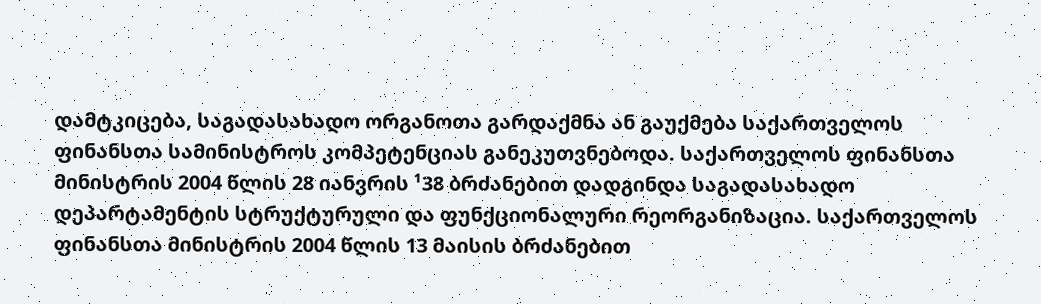დამტკიცება, საგადასახადო ორგანოთა გარდაქმნა ან გაუქმება საქართველოს ფინანსთა სამინისტროს კომპეტენციას განეკუთვნებოდა. საქართველოს ფინანსთა მინისტრის 2004 წლის 28 იანვრის ¹38 ბრძანებით დადგინდა საგადასახადო დეპარტამენტის სტრუქტურული და ფუნქციონალური რეორგანიზაცია. საქართველოს ფინანსთა მინისტრის 2004 წლის 13 მაისის ბრძანებით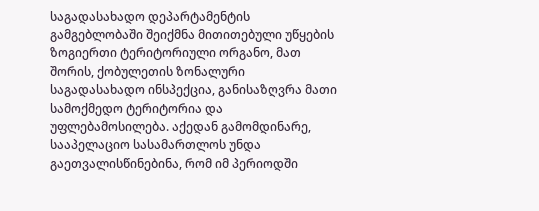საგადასახადო დეპარტამენტის გამგებლობაში შეიქმნა მითითებული უწყების ზოგიერთი ტერიტორიული ორგანო, მათ შორის, ქობულეთის ზონალური საგადასახადო ინსპექცია, განისაზღვრა მათი სამოქმედო ტერიტორია და უფლებამოსილება. აქედან გამომდინარე, სააპელაციო სასამართლოს უნდა გაეთვალისწინებინა, რომ იმ პერიოდში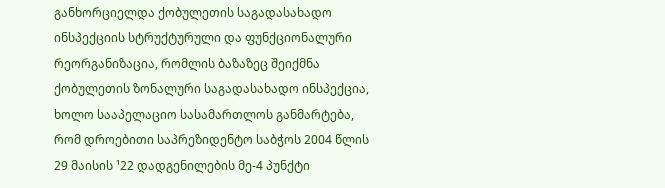განხორციელდა ქობულეთის საგადასახადო ინსპექციის სტრუქტურული და ფუნქციონალური რეორგანიზაცია, რომლის ბაზაზეც შეიქმნა ქობულეთის ზონალური საგადასახადო ინსპექცია, ხოლო სააპელაციო სასამართლოს განმარტება, რომ დროებითი საპრეზიდენტო საბჭოს 2004 წლის 29 მაისის ¹22 დადგენილების მე-4 პუნქტი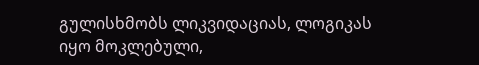გულისხმობს ლიკვიდაციას, ლოგიკას იყო მოკლებული,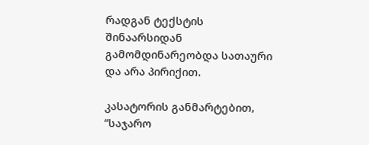რადგან ტექსტის შინაარსიდან გამომდინარეობდა სათაური და არა პირიქით.

კასატორის განმარტებით, “საჯარო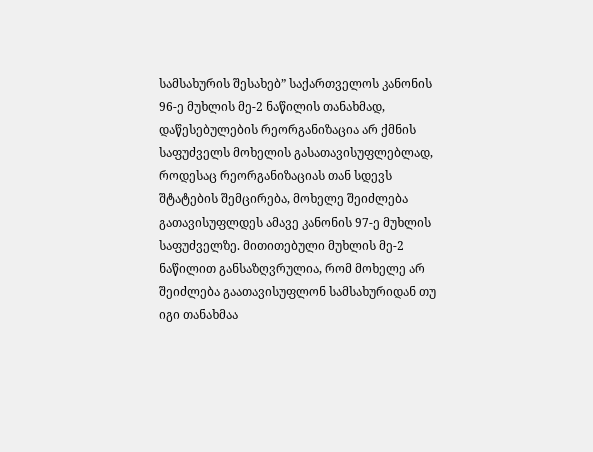სამსახურის შესახებ” საქართველოს კანონის 96-ე მუხლის მე-2 ნაწილის თანახმად, დაწესებულების რეორგანიზაცია არ ქმნის საფუძველს მოხელის გასათავისუფლებლად, როდესაც რეორგანიზაციას თან სდევს შტატების შემცირება, მოხელე შეიძლება გათავისუფლდეს ამავე კანონის 97-ე მუხლის საფუძველზე. მითითებული მუხლის მე-2 ნაწილით განსაზღვრულია, რომ მოხელე არ შეიძლება გაათავისუფლონ სამსახურიდან თუ იგი თანახმაა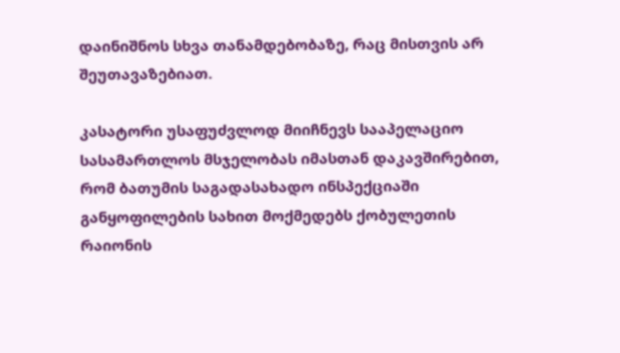დაინიშნოს სხვა თანამდებობაზე, რაც მისთვის არ შეუთავაზებიათ.

კასატორი უსაფუძვლოდ მიიჩნევს სააპელაციო სასამართლოს მსჯელობას იმასთან დაკავშირებით, რომ ბათუმის საგადასახადო ინსპექციაში განყოფილების სახით მოქმედებს ქობულეთის რაიონის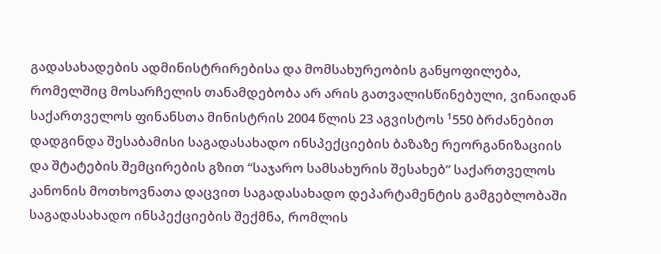გადასახადების ადმინისტრირებისა და მომსახურეობის განყოფილება, რომელშიც მოსარჩელის თანამდებობა არ არის გათვალისწინებული, ვინაიდან საქართველოს ფინანსთა მინისტრის 2004 წლის 23 აგვისტოს ¹550 ბრძანებით დადგინდა შესაბამისი საგადასახადო ინსპექციების ბაზაზე რეორგანიზაციის და შტატების შემცირების გზით “საჯარო სამსახურის შესახებ” საქართველოს კანონის მოთხოვნათა დაცვით საგადასახადო დეპარტამენტის გამგებლობაში საგადასახადო ინსპექციების შექმნა, რომლის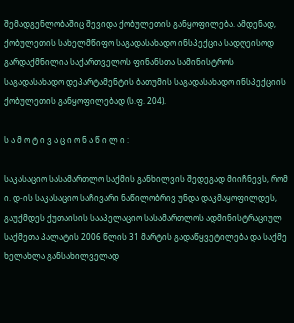შემადგენლობაშიც შევიდა ქობულეთის განყოფილება. ამდენად, ქობულეთის სახელმწიფო საგადასახადო ინსპექცია სადღეისოდ გარდაქმნილია საქართველოს ფინანსთა სამინისტროს საგადასახადო დეპარტამენტის ბათუმის საგადასახადო ინსპექციის ქობულეთის განყოფილებად (ს.ფ. 204).

ს ა მ ო ტ ი ვ ა ც ი ო ნ ა წ ი ლ ი :

საკასაციო სასამართლო საქმის განხილვის შედეგად მიიჩნევს, რომ ი. დ-ის საკასაციო საჩივარი ნაწილობრივ უნდა დაკმაყოფილდეს, გაუქმდეს ქუთაისის სააპელაციო სასამართლოს ადმინისტრაციულ საქმეთა პალატის 2006 წლის 31 მარტის გადაწყვეტილება და საქმე ხელახლა განსახილველად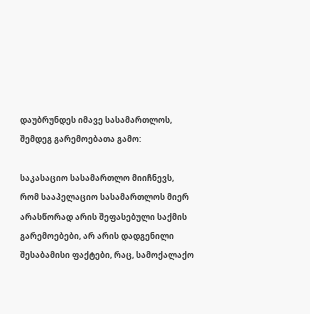დაუბრუნდეს იმავე სასამართლოს, შემდეგ გარემოებათა გამო:

საკასაციო სასამართლო მიიჩნევს, რომ სააპელაციო სასამართლოს მიერ არასწორად არის შეფასებული საქმის გარემოებები, არ არის დადგენილი შესაბამისი ფაქტები, რაც, სამოქალაქო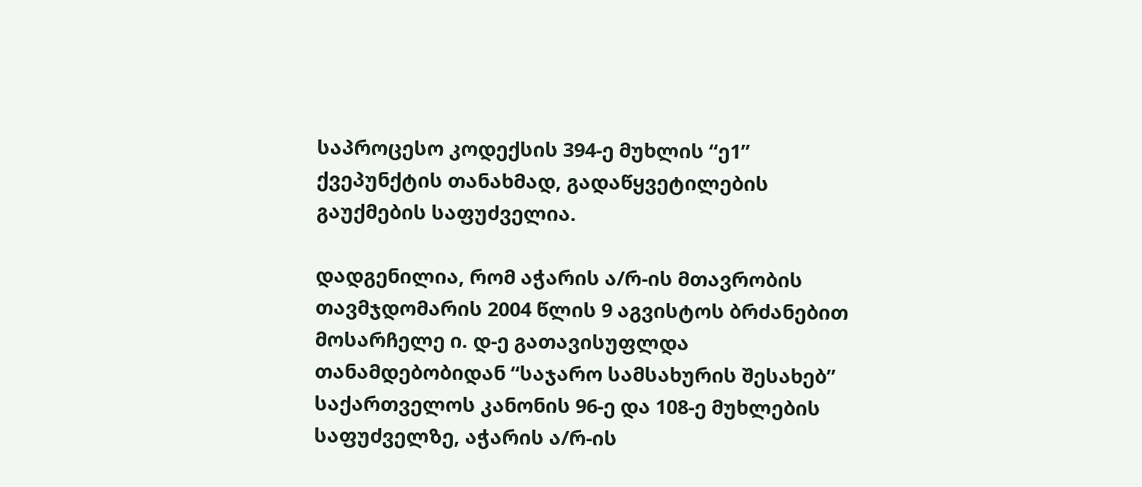საპროცესო კოდექსის 394-ე მუხლის “ე1” ქვეპუნქტის თანახმად, გადაწყვეტილების გაუქმების საფუძველია.

დადგენილია, რომ აჭარის ა/რ-ის მთავრობის თავმჯდომარის 2004 წლის 9 აგვისტოს ბრძანებით მოსარჩელე ი. დ-ე გათავისუფლდა თანამდებობიდან “საჯარო სამსახურის შესახებ” საქართველოს კანონის 96-ე და 108-ე მუხლების საფუძველზე, აჭარის ა/რ-ის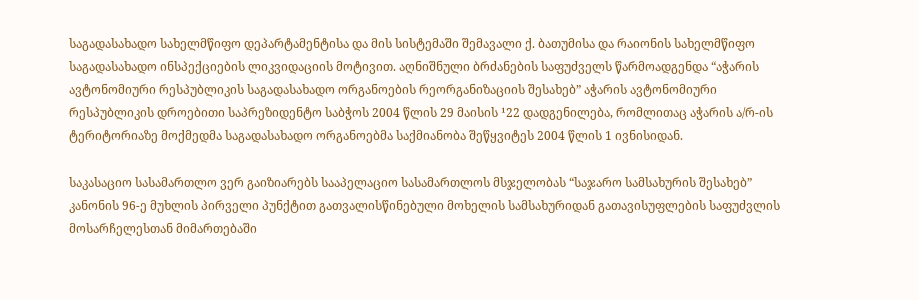საგადასახადო სახელმწიფო დეპარტამენტისა და მის სისტემაში შემავალი ქ. ბათუმისა და რაიონის სახელმწიფო საგადასახადო ინსპექციების ლიკვიდაციის მოტივით. აღნიშნული ბრძანების საფუძველს წარმოადგენდა “აჭარის ავტონომიური რესპუბლიკის საგადასახადო ორგანოების რეორგანიზაციის შესახებ” აჭარის ავტონომიური რესპუბლიკის დროებითი საპრეზიდენტო საბჭოს 2004 წლის 29 მაისის ¹22 დადგენილება, რომლითაც აჭარის ა/რ-ის ტერიტორიაზე მოქმედმა საგადასახადო ორგანოებმა საქმიანობა შეწყვიტეს 2004 წლის 1 ივნისიდან.

საკასაციო სასამართლო ვერ გაიზიარებს სააპელაციო სასამართლოს მსჯელობას “საჯარო სამსახურის შესახებ” კანონის 96-ე მუხლის პირველი პუნქტით გათვალისწინებული მოხელის სამსახურიდან გათავისუფლების საფუძვლის მოსარჩელესთან მიმართებაში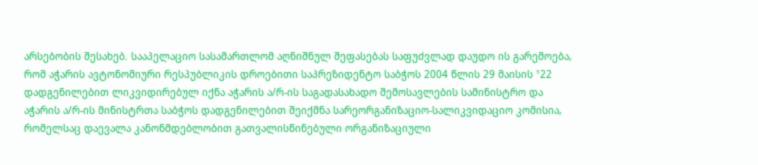არსებობის შესახებ. სააპელაციო სასამართლომ აღნიშნულ შეფასებას საფუძვლად დაუდო ის გარემოება, რომ აჭარის ავტონომიური რესპუბლიკის დროებითი საპრეზიდენტო საბჭოს 2004 წლის 29 მაისის ¹22 დადგენილებით ლიკვიდირებულ იქნა აჭარის ა/რ-ის საგადასახადო შემოსავლების სამინისტრო და აჭარის ა/რ-ის მინისტრთა საბჭოს დადგენილებით შეიქმნა სარეორგანიზაციო-სალიკვიდაციო კომისია, რომელსაც დაევალა კანონმდებლობით გათვალისწინებული ორგანიზაციული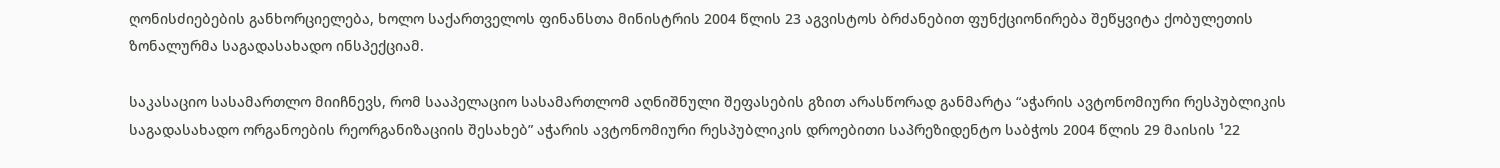ღონისძიებების განხორციელება, ხოლო საქართველოს ფინანსთა მინისტრის 2004 წლის 23 აგვისტოს ბრძანებით ფუნქციონირება შეწყვიტა ქობულეთის ზონალურმა საგადასახადო ინსპექციამ.

საკასაციო სასამართლო მიიჩნევს, რომ სააპელაციო სასამართლომ აღნიშნული შეფასების გზით არასწორად განმარტა “აჭარის ავტონომიური რესპუბლიკის საგადასახადო ორგანოების რეორგანიზაციის შესახებ” აჭარის ავტონომიური რესპუბლიკის დროებითი საპრეზიდენტო საბჭოს 2004 წლის 29 მაისის ¹22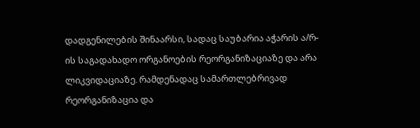დადგენილების შინაარსი, სადაც საუბარია აჭარის ა/რ-ის საგადახადო ორგანოების რეორგანიზაციაზე და არა ლიკვიდაციაზე. რამდენადაც სამართლებრივად რეორგანიზაცია და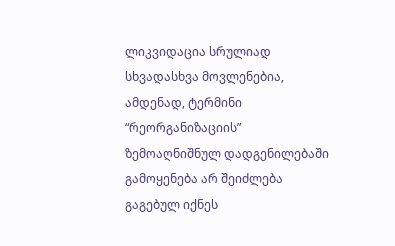ლიკვიდაცია სრულიად სხვადასხვა მოვლენებია, ამდენად, ტერმინი “რეორგანიზაციის” ზემოაღნიშნულ დადგენილებაში გამოყენება არ შეიძლება გაგებულ იქნეს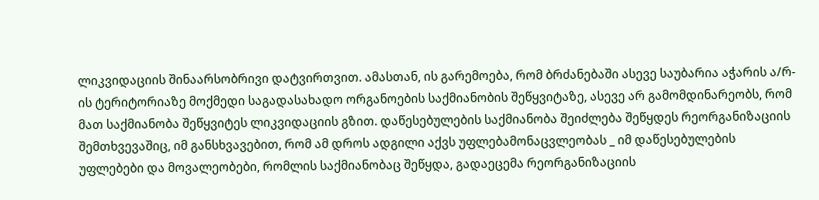ლიკვიდაციის შინაარსობრივი დატვირთვით. ამასთან, ის გარემოება, რომ ბრძანებაში ასევე საუბარია აჭარის ა/რ-ის ტერიტორიაზე მოქმედი საგადასახადო ორგანოების საქმიანობის შეწყვიტაზე, ასევე არ გამომდინარეობს, რომ მათ საქმიანობა შეწყვიტეს ლიკვიდაციის გზით. დაწესებულების საქმიანობა შეიძლება შეწყდეს რეორგანიზაციის შემთხვევაშიც, იმ განსხვავებით, რომ ამ დროს ადგილი აქვს უფლებამონაცვლეობას _ იმ დაწესებულების უფლებები და მოვალეობები, რომლის საქმიანობაც შეწყდა, გადაეცემა რეორგანიზაციის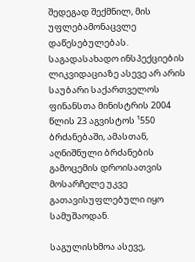შედეგად შექმნილ, მის უფლებამონაცვლე დაწესებულებას. საგადასახადო ინსპექციების ლიკვიდაციაზე ასევე არ არის საუბარი საქართველოს ფინანსთა მინისტრის 2004 წლის 23 აგვისტოს ¹550 ბრძანებაში, ამასთან, აღნიშნული ბრძანების გამოცემის დროისათვის მოსარჩელე უკვე გათავისუფლებული იყო სამუშაოდან.

საგულისხმოა ასევე,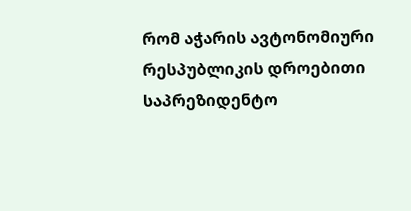რომ აჭარის ავტონომიური რესპუბლიკის დროებითი საპრეზიდენტო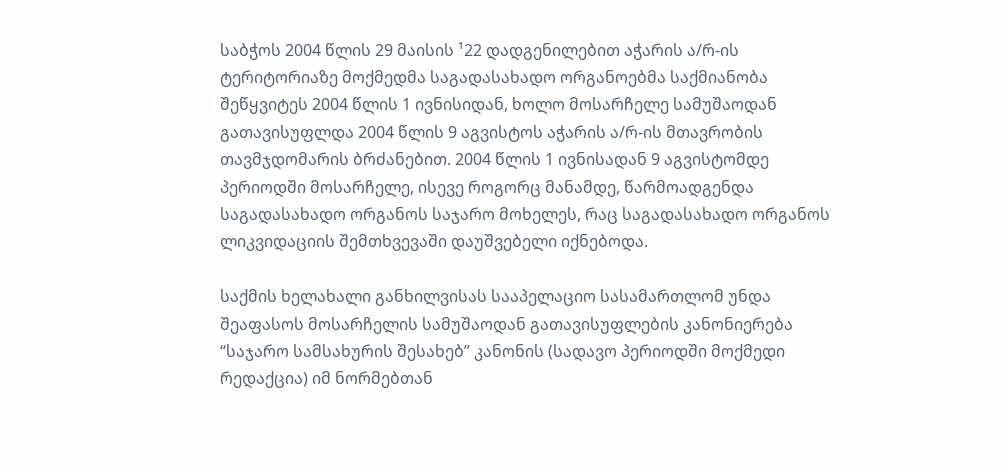საბჭოს 2004 წლის 29 მაისის ¹22 დადგენილებით აჭარის ა/რ-ის ტერიტორიაზე მოქმედმა საგადასახადო ორგანოებმა საქმიანობა შეწყვიტეს 2004 წლის 1 ივნისიდან, ხოლო მოსარჩელე სამუშაოდან გათავისუფლდა 2004 წლის 9 აგვისტოს აჭარის ა/რ-ის მთავრობის თავმჯდომარის ბრძანებით. 2004 წლის 1 ივნისადან 9 აგვისტომდე პერიოდში მოსარჩელე, ისევე როგორც მანამდე, წარმოადგენდა საგადასახადო ორგანოს საჯარო მოხელეს, რაც საგადასახადო ორგანოს ლიკვიდაციის შემთხვევაში დაუშვებელი იქნებოდა.

საქმის ხელახალი განხილვისას სააპელაციო სასამართლომ უნდა შეაფასოს მოსარჩელის სამუშაოდან გათავისუფლების კანონიერება “საჯარო სამსახურის შესახებ” კანონის (სადავო პერიოდში მოქმედი რედაქცია) იმ ნორმებთან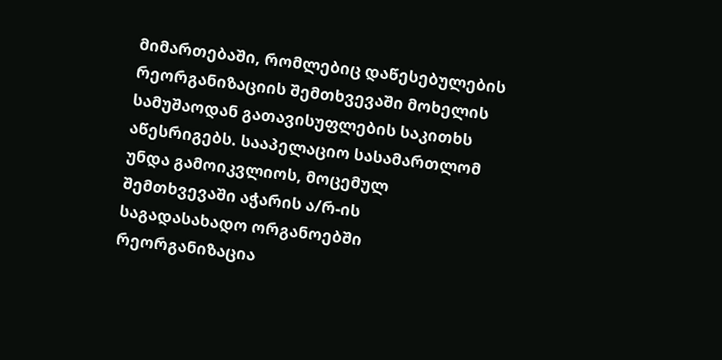მიმართებაში, რომლებიც დაწესებულების რეორგანიზაციის შემთხვევაში მოხელის სამუშაოდან გათავისუფლების საკითხს აწესრიგებს. სააპელაციო სასამართლომ უნდა გამოიკვლიოს, მოცემულ შემთხვევაში აჭარის ა/რ-ის საგადასახადო ორგანოებში რეორგანიზაცია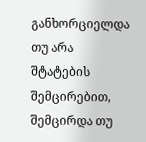განხორციელდა თუ არა შტატების შემცირებით, შემცირდა თუ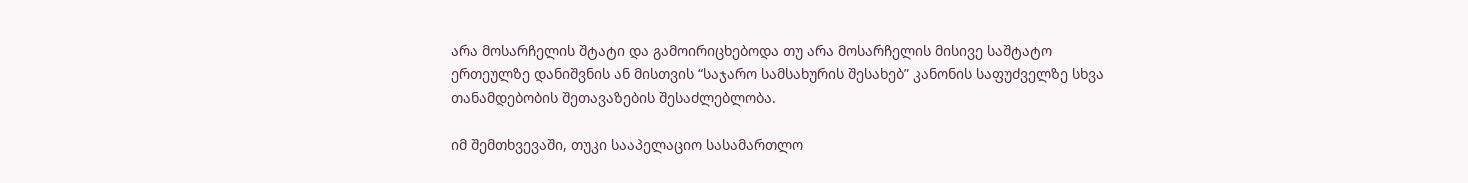არა მოსარჩელის შტატი და გამოირიცხებოდა თუ არა მოსარჩელის მისივე საშტატო ერთეულზე დანიშვნის ან მისთვის “საჯარო სამსახურის შესახებ” კანონის საფუძველზე სხვა თანამდებობის შეთავაზების შესაძლებლობა.

იმ შემთხვევაში, თუკი სააპელაციო სასამართლო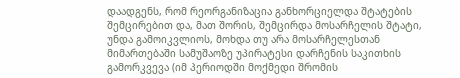დაადგენს, რომ რეორგანიზაცია განხორციელდა შტატების შემცირებით და, მათ შორის, შემცირდა მოსარჩელის შტატი, უნდა გამოიკვლიოს, მოხდა თუ არა მოსარჩელესთან მიმართებაში სამუშაოზე უპირატესი დარჩენის საკითხის გამორკვევა (იმ პერიოდში მოქმედი შრომის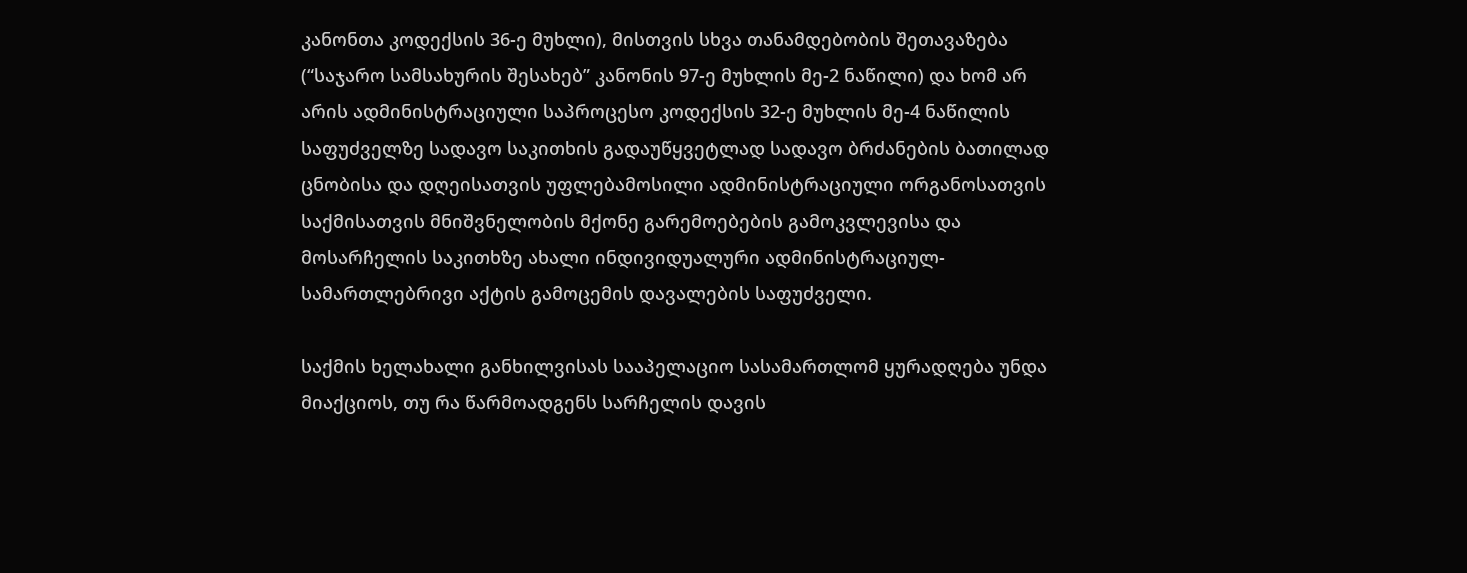კანონთა კოდექსის 36-ე მუხლი), მისთვის სხვა თანამდებობის შეთავაზება (“საჯარო სამსახურის შესახებ” კანონის 97-ე მუხლის მე-2 ნაწილი) და ხომ არ არის ადმინისტრაციული საპროცესო კოდექსის 32-ე მუხლის მე-4 ნაწილის საფუძველზე სადავო საკითხის გადაუწყვეტლად სადავო ბრძანების ბათილად ცნობისა და დღეისათვის უფლებამოსილი ადმინისტრაციული ორგანოსათვის საქმისათვის მნიშვნელობის მქონე გარემოებების გამოკვლევისა და მოსარჩელის საკითხზე ახალი ინდივიდუალური ადმინისტრაციულ-სამართლებრივი აქტის გამოცემის დავალების საფუძველი.

საქმის ხელახალი განხილვისას სააპელაციო სასამართლომ ყურადღება უნდა მიაქციოს, თუ რა წარმოადგენს სარჩელის დავის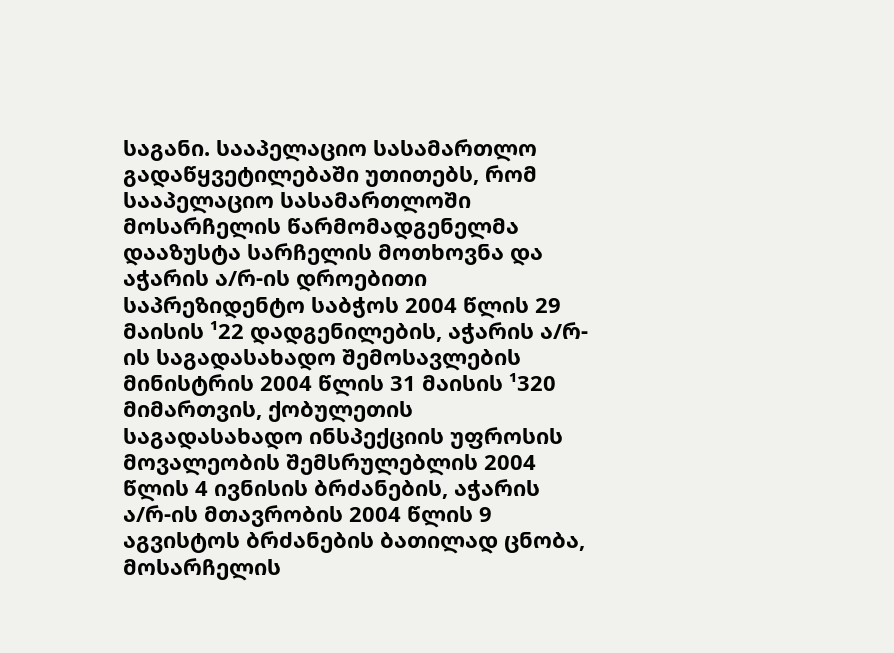საგანი. სააპელაციო სასამართლო გადაწყვეტილებაში უთითებს, რომ სააპელაციო სასამართლოში მოსარჩელის წარმომადგენელმა დააზუსტა სარჩელის მოთხოვნა და აჭარის ა/რ-ის დროებითი საპრეზიდენტო საბჭოს 2004 წლის 29 მაისის ¹22 დადგენილების, აჭარის ა/რ-ის საგადასახადო შემოსავლების მინისტრის 2004 წლის 31 მაისის ¹320 მიმართვის, ქობულეთის საგადასახადო ინსპექციის უფროსის მოვალეობის შემსრულებლის 2004 წლის 4 ივნისის ბრძანების, აჭარის ა/რ-ის მთავრობის 2004 წლის 9 აგვისტოს ბრძანების ბათილად ცნობა, მოსარჩელის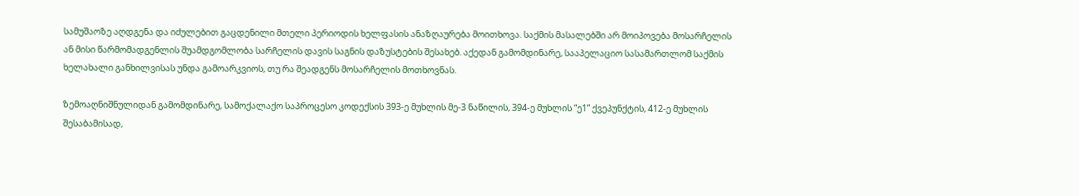სამუშაოზე აღდგენა და იძულებით გაცდენილი მთელი პერიოდის ხელფასის ანაზღაურება მოითხოვა. საქმის მასალებში არ მოიპოვება მოსარჩელის ან მისი წარმომადგენლის შუამდგომლობა სარჩელის დავის საგნის დაზუსტების შესახებ. აქედან გამომდინარე, სააპელაციო სასამართლომ საქმის ხელახალი განხილვისას უნდა გამოარკვიოს, თუ რა შეადგენს მოსარჩელის მოთხოვნას.

ზემოაღნიშნულიდან გამომდინარე, სამოქალაქო საპროცესო კოდექსის 393-ე მუხლის მე-3 ნაწილის, 394-ე მუხლის “ე1” ქვეპუნქტის, 412-ე მუხლის შესაბამისად,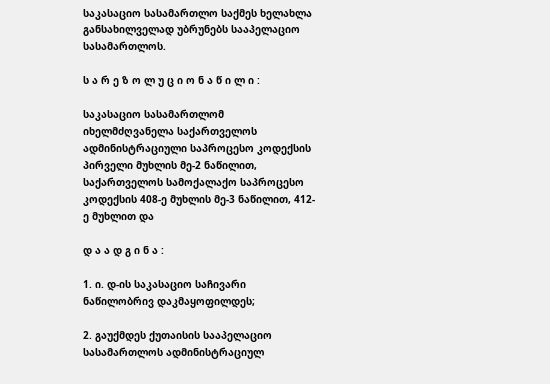საკასაციო სასამართლო საქმეს ხელახლა განსახილველად უბრუნებს სააპელაციო სასამართლოს.

ს ა რ ე ზ ო ლ უ ც ი ო ნ ა წ ი ლ ი :

საკასაციო სასამართლომ იხელმძღვანელა საქართველოს ადმინისტრაციული საპროცესო კოდექსის პირველი მუხლის მე-2 ნაწილით, საქართველოს სამოქალაქო საპროცესო კოდექსის 408-ე მუხლის მე-3 ნაწილით, 412-ე მუხლით და

დ ა ა დ გ ი ნ ა :

1. ი. დ-ის საკასაციო საჩივარი ნაწილობრივ დაკმაყოფილდეს;

2. გაუქმდეს ქუთაისის სააპელაციო სასამართლოს ადმინისტრაციულ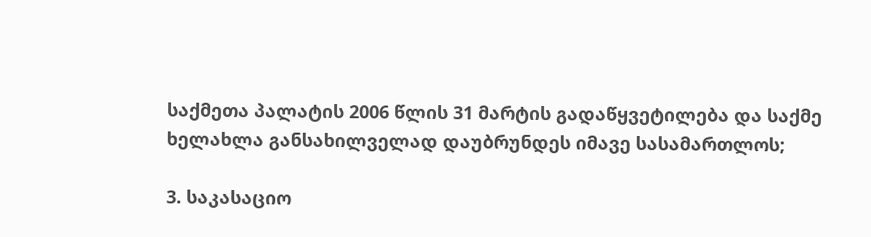საქმეთა პალატის 2006 წლის 31 მარტის გადაწყვეტილება და საქმე ხელახლა განსახილველად დაუბრუნდეს იმავე სასამართლოს;

3. საკასაციო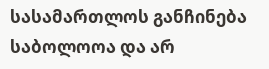სასამართლოს განჩინება საბოლოოა და არ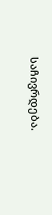საჩივრდება.